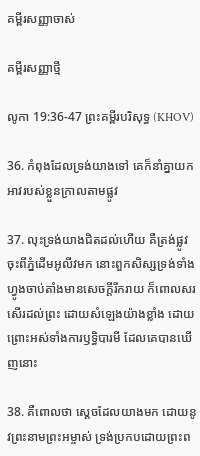គម្ពីរសញ្ញាចាស់

គម្ពីរសញ្ញាថ្មី

លូកា 19:36-47 ព្រះគម្ពីរបរិសុទ្ធ (KHOV)

36. កំពុងដែលទ្រង់យាងទៅ គេក៏នាំគ្នាយកអាវរបស់ខ្លួនក្រាលតាមផ្លូវ

37. លុះទ្រង់យាងជិតដល់ហើយ គឺត្រង់ផ្លូវចុះពីភ្នំដើមអូលីវមក នោះពួកសិស្សទ្រង់ទាំងហ្វូងចាប់តាំងមានសេចក្ដីរីក‌រាយ ក៏ពោលសរសើរដល់ព្រះ ដោយសំឡេងយ៉ាងខ្លាំង ដោយព្រោះអស់ទាំងការឫទ្ធិ‌បារមី ដែលគេបានឃើញនោះ

38. គឺពោលថា ស្តេចដែលយាងមក ដោយនូវព្រះ‌នាមព្រះ‌អម្ចាស់ ទ្រង់ប្រកបដោយព្រះ‌ព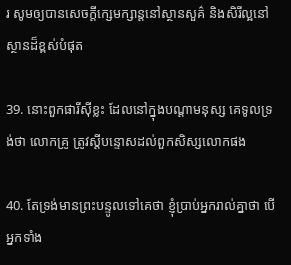រ សូមឲ្យបានសេចក្ដីក្សេម‌ក្សាន្តនៅស្ថាន‌សួគ៌ និងសិរី‌ល្អនៅស្ថានដ៏ខ្ពស់បំផុត

39. នោះពួកផារី‌ស៊ីខ្លះ ដែលនៅក្នុងបណ្តាមនុស្ស គេទូលទ្រង់ថា លោកគ្រូ ត្រូវស្តីបន្ទោសដល់ពួកសិស្សលោកផង

40. តែទ្រង់មានព្រះ‌បន្ទូលទៅគេថា ខ្ញុំប្រាប់អ្នករាល់គ្នាថា បើអ្នកទាំង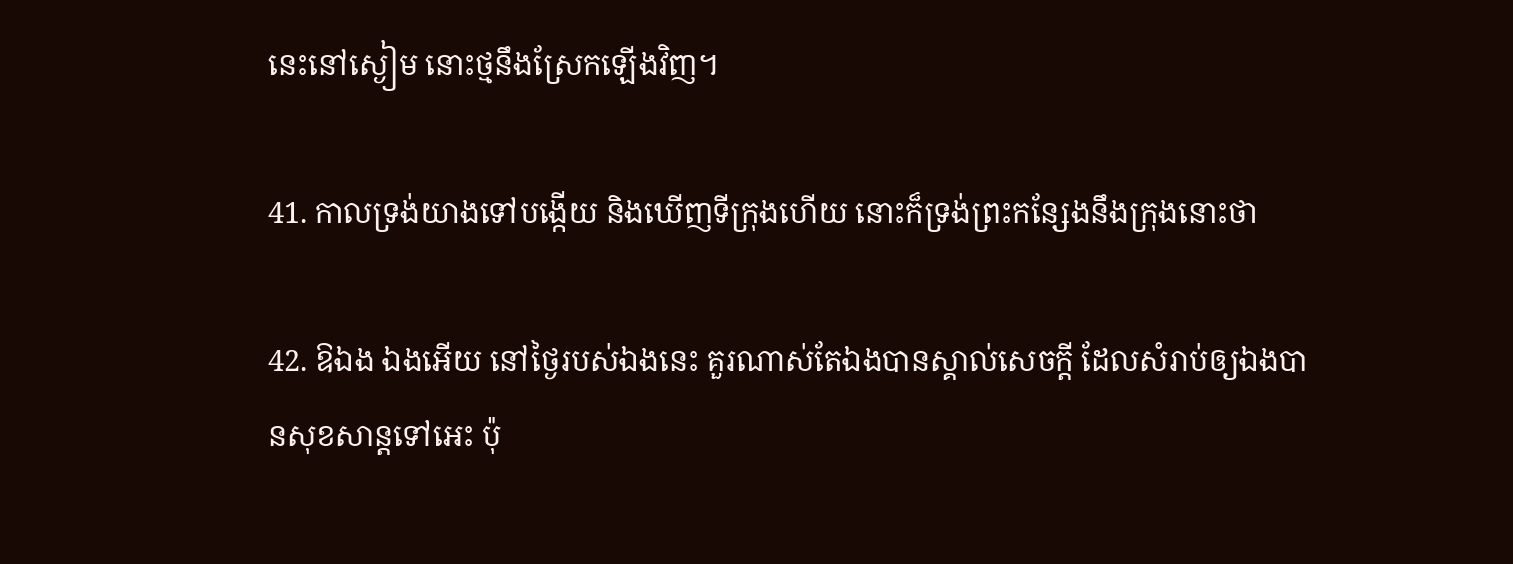នេះនៅស្ងៀម នោះថ្មនឹងស្រែកឡើងវិញ។

41. កាលទ្រង់យាងទៅបង្កើយ និងឃើញទីក្រុងហើយ នោះក៏ទ្រង់ព្រះ‌កន្សែងនឹងក្រុងនោះថា

42. ឱឯង ឯងអើយ នៅថ្ងៃរបស់ឯងនេះ គួរណាស់តែឯងបានស្គាល់សេចក្ដី ដែលសំរាប់ឲ្យឯងបានសុខ‌សាន្តទៅអេះ ប៉ុ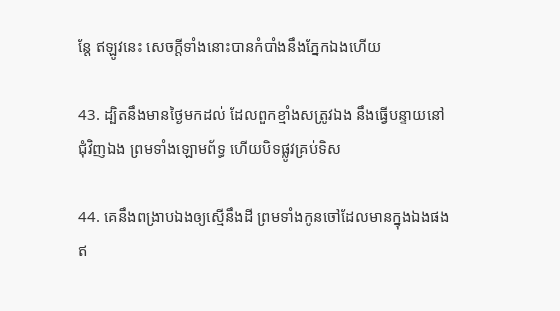ន្តែ ឥឡូវនេះ សេចក្ដីទាំងនោះបានកំបាំងនឹងភ្នែកឯងហើយ

43. ដ្បិតនឹងមានថ្ងៃមកដល់ ដែលពួកខ្មាំងសត្រូវឯង នឹងធ្វើបន្ទាយនៅជុំ‌វិញឯង ព្រមទាំងឡោម‌ព័ទ្ធ ហើយបិទផ្លូវគ្រប់ទិស

44. គេនឹងពង្រាបឯងឲ្យស្មើនឹងដី ព្រមទាំងកូនចៅដែលមានក្នុងឯងផង ឥ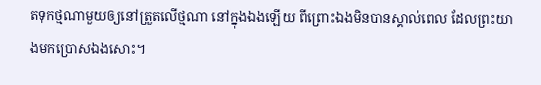តទុកថ្មណាមួយឲ្យនៅត្រួតលើថ្មណា នៅក្នុងឯងឡើយ ពីព្រោះឯងមិនបានស្គាល់ពេល ដែលព្រះយាងមកប្រោសឯងសោះ។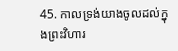45. កាលទ្រង់យាងចូលដល់ក្នុងព្រះ‌វិហារ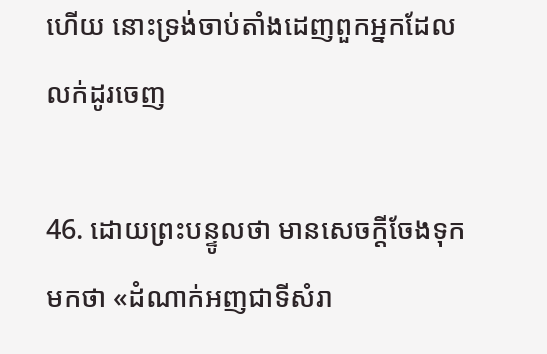ហើយ នោះទ្រង់ចាប់តាំងដេញពួកអ្នកដែលលក់ដូរចេញ

46. ដោយព្រះ‌បន្ទូលថា មានសេចក្ដីចែងទុកមកថា «ដំណាក់អញជាទីសំរា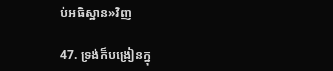ប់អធិស្ឋាន»វិញ

47. ទ្រង់ក៏បង្រៀនក្នុ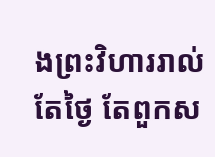ងព្រះ‌វិហាររាល់តែថ្ងៃ តែពួកស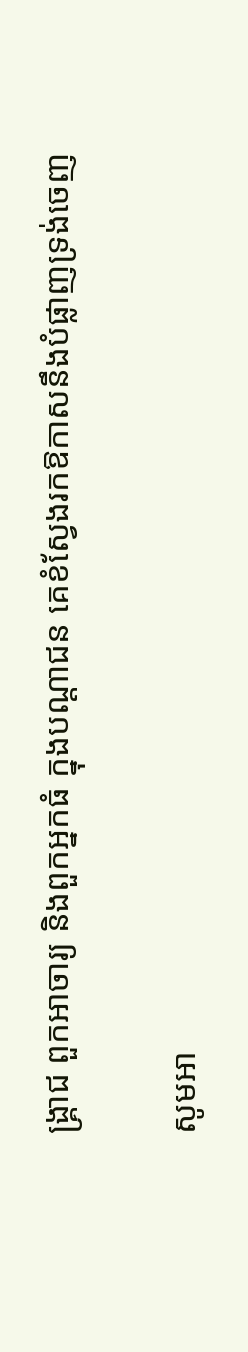ង្គ្រាជ ពួកអាចារ្យ និងពួកអ្នកធំ ក្នុងបណ្តា‌ជន គេខំស្វែងរកឱកាសនឹងបំផ្លាញទ្រង់ចេញ

សូមអា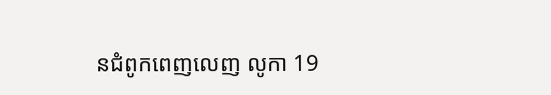នជំពូកពេញលេញ លូកា 19